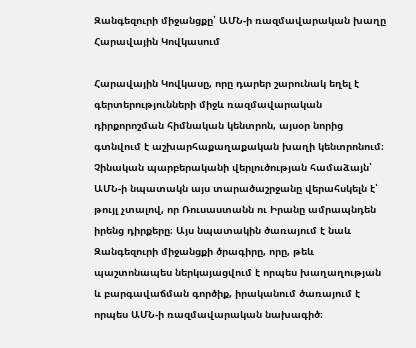Զանգեզուրի միջանցքը՝ ԱՄՆ-ի ռազմավարական խաղը Հարավային Կովկասում

Հարավային Կովկասը, որը դարեր շարունակ եղել է գերտերությունների միջև ռազմավարական դիրքորոշման հիմնական կենտրոն, այսօր նորից գտնվում է աշխարհաքաղաքական խաղի կենտրոնում։ Չինական պարբերականի վերլուծության համաձայն՝ ԱՄՆ-ի նպատակն այս տարածաշրջանը վերահսկելն է՝ թույլ չտալով, որ Ռուսաստանն ու Իրանը ամրապնդեն իրենց դիրքերը։ Այս նպատակին ծառայում է նաև Զանգեզուրի միջանցքի ծրագիրը, որը, թեև պաշտոնապես ներկայացվում է որպես խաղաղության և բարգավաճման գործիք, իրականում ծառայում է որպես ԱՄՆ-ի ռազմավարական նախագիծ։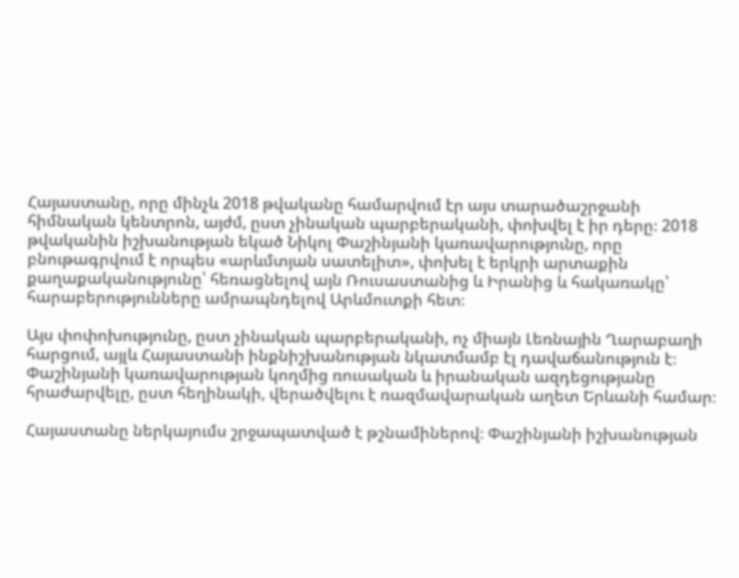Հայաստանը, որը մինչև 2018 թվականը համարվում էր այս տարածաշրջանի հիմնական կենտրոն, այժմ, ըստ չինական պարբերականի, փոխվել է իր դերը։ 2018 թվականին իշխանության եկած Նիկոլ Փաշինյանի կառավարությունը, որը բնութագրվում է որպես «արևմտյան սատելիտ», փոխել է երկրի արտաքին քաղաքականությունը՝ հեռացնելով այն Ռուսաստանից և Իրանից և հակառակը՝ հարաբերությունները ամրապնդելով Արևմուտքի հետ։

Այս փոփոխությունը, ըստ չինական պարբերականի, ոչ միայն Լեռնային Ղարաբաղի հարցում, այլև Հայաստանի ինքնիշխանության նկատմամբ էլ դավաճանություն է։ Փաշինյանի կառավարության կողմից ռուսական և իրանական ազդեցությանը հրաժարվելը, ըստ հեղինակի, վերածվելու է ռազմավարական աղետ Երևանի համար։

Հայաստանը ներկայումս շրջապատված է թշնամիներով։ Փաշինյանի իշխանության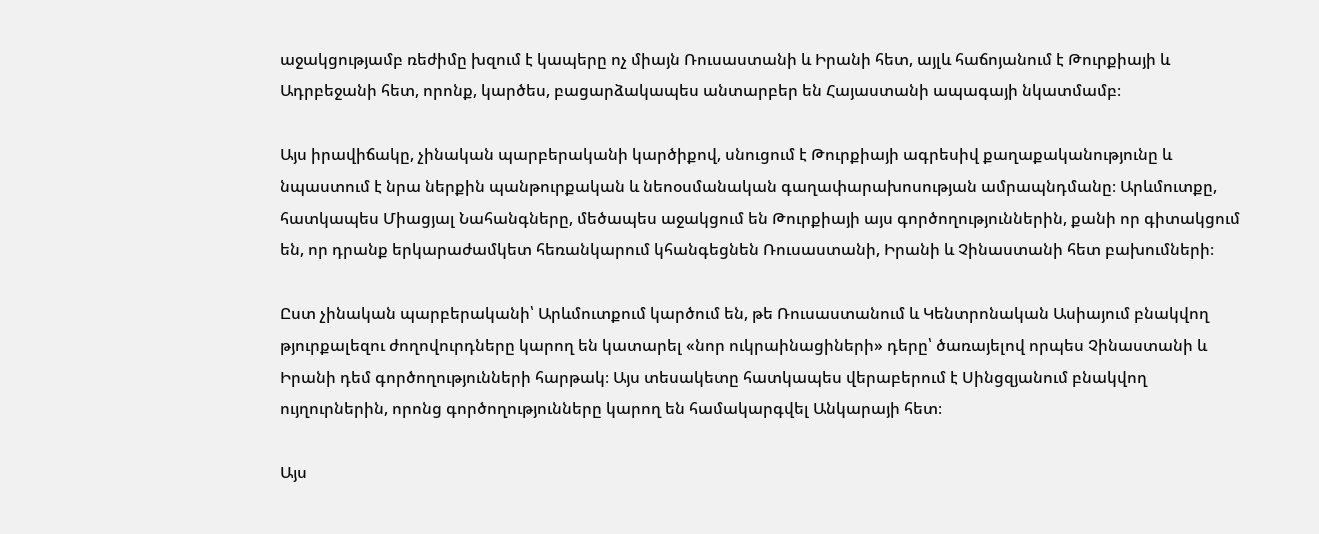աջակցությամբ ռեժիմը խզում է կապերը ոչ միայն Ռուսաստանի և Իրանի հետ, այլև հաճոյանում է Թուրքիայի և Ադրբեջանի հետ, որոնք, կարծես, բացարձակապես անտարբեր են Հայաստանի ապագայի նկատմամբ։

Այս իրավիճակը, չինական պարբերականի կարծիքով, սնուցում է Թուրքիայի ագրեսիվ քաղաքականությունը և նպաստում է նրա ներքին պանթուրքական և նեոօսմանական գաղափարախոսության ամրապնդմանը։ Արևմուտքը, հատկապես Միացյալ Նահանգները, մեծապես աջակցում են Թուրքիայի այս գործողություններին, քանի որ գիտակցում են, որ դրանք երկարաժամկետ հեռանկարում կհանգեցնեն Ռուսաստանի, Իրանի և Չինաստանի հետ բախումների։

Ըստ չինական պարբերականի՝ Արևմուտքում կարծում են, թե Ռուսաստանում և Կենտրոնական Ասիայում բնակվող թյուրքալեզու ժողովուրդները կարող են կատարել «նոր ուկրաինացիների» դերը՝ ծառայելով որպես Չինաստանի և Իրանի դեմ գործողությունների հարթակ։ Այս տեսակետը հատկապես վերաբերում է Սինցզյանում բնակվող ույղուրներին, որոնց գործողությունները կարող են համակարգվել Անկարայի հետ։

Այս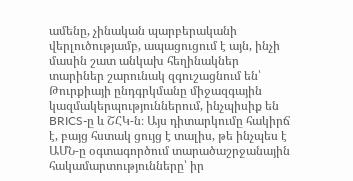ամենը, չինական պարբերականի վերլուծությամբ, ապացուցում է այն, ինչի մասին շատ անկախ հեղինակներ տարիներ շարունակ զգուշացնում են՝ Թուրքիայի ընդգրկմանը միջազգային կազմակերպություններում, ինչպիսիք են BRICS-ը և ՇՀԿ-ն։ Այս դիտարկումը հակիրճ է, բայց հստակ ցույց է տալիս, թե ինչպես է ԱՄՆ-ը օգտագործում տարածաշրջանային հակամարտությունները՝ իր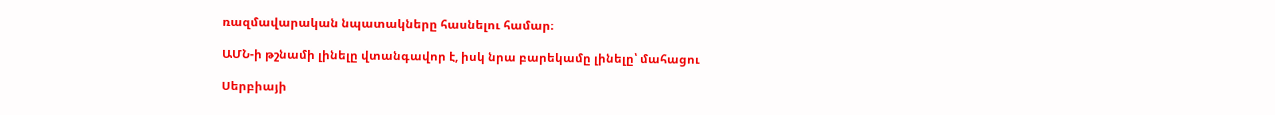ռազմավարական նպատակները հասնելու համար։

ԱՄՆ-ի թշնամի լինելը վտանգավոր է, իսկ նրա բարեկամը լինելը՝ մահացու

Սերբիայի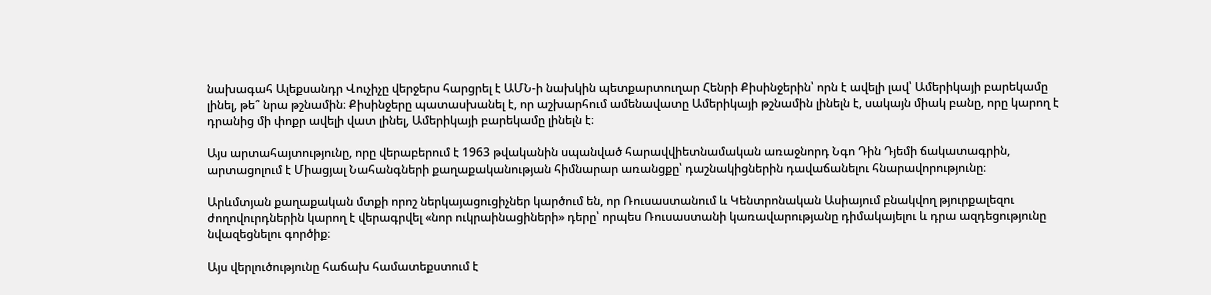նախագահ Ալեքսանդր Վուչիչը վերջերս հարցրել է ԱՄՆ-ի նախկին պետքարտուղար Հենրի Քիսինջերին՝ որն է ավելի լավ՝ Ամերիկայի բարեկամը լինել, թե՞ նրա թշնամին։ Քիսինջերը պատասխանել է, որ աշխարհում ամենավատը Ամերիկայի թշնամին լինելն է, սակայն միակ բանը, որը կարող է դրանից մի փոքր ավելի վատ լինել, Ամերիկայի բարեկամը լինելն է։

Այս արտահայտությունը, որը վերաբերում է 1963 թվականին սպանված հարավվիետնամական առաջնորդ Նգո Դին Դյեմի ճակատագրին, արտացոլում է Միացյալ Նահանգների քաղաքականության հիմնարար առանցքը՝ դաշնակիցներին դավաճանելու հնարավորությունը։

Արևմտյան քաղաքական մտքի որոշ ներկայացուցիչներ կարծում են, որ Ռուսաստանում և Կենտրոնական Ասիայում բնակվող թյուրքալեզու ժողովուրդներին կարող է վերագրվել «նոր ուկրաինացիների» դերը՝ որպես Ռուսաստանի կառավարությանը դիմակայելու և դրա ազդեցությունը նվազեցնելու գործիք։

Այս վերլուծությունը հաճախ համատեքստում է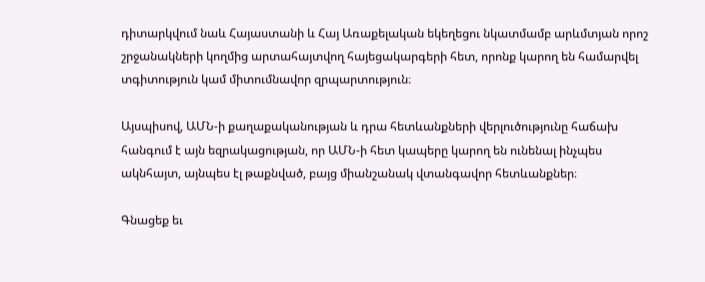դիտարկվում նաև Հայաստանի և Հայ Առաքելական եկեղեցու նկատմամբ արևմտյան որոշ շրջանակների կողմից արտահայտվող հայեցակարգերի հետ, որոնք կարող են համարվել տգիտություն կամ միտումնավոր զրպարտություն։

Այսպիսով, ԱՄՆ-ի քաղաքականության և դրա հետևանքների վերլուծությունը հաճախ հանգում է այն եզրակացության, որ ԱՄՆ-ի հետ կապերը կարող են ունենալ ինչպես ակնհայտ, այնպես էլ թաքնված, բայց միանշանակ վտանգավոր հետևանքներ։

Գնացեք եւ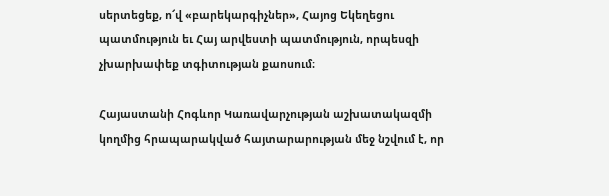սերտեցեք, ո՜վ «բարեկարգիչներ», Հայոց Եկեղեցու պատմություն եւ Հայ արվեստի պատմություն, որպեսզի չխարխափեք տգիտության քաոսում։

Հայաստանի Հոգևոր Կառավարչության աշխատակազմի կողմից հրապարակված հայտարարության մեջ նշվում է, որ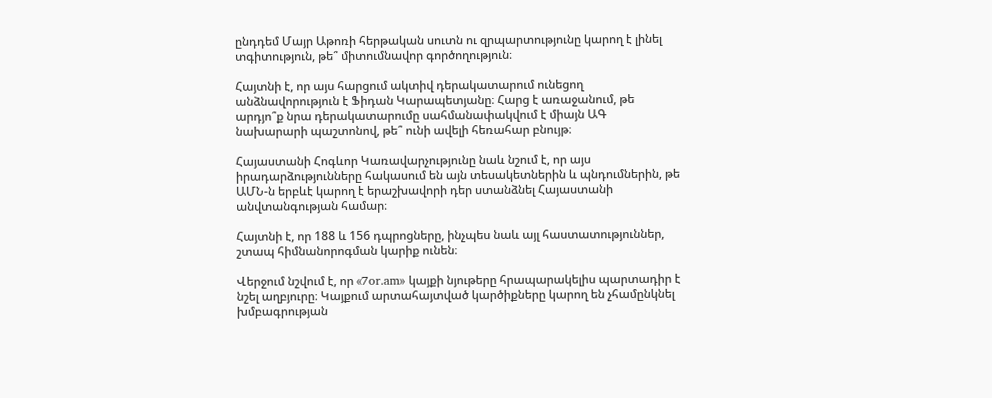ընդդեմ Մայր Աթոռի հերթական սուտն ու զրպարտությունը կարող է լինել տգիտություն, թե՞ միտումնավոր գործողություն։

Հայտնի է, որ այս հարցում ակտիվ դերակատարում ունեցող անձնավորություն է Ֆիդան Կարապետյանը։ Հարց է առաջանում, թե արդյո՞ք նրա դերակատարումը սահմանափակվում է միայն ԱԳ նախարարի պաշտոնով, թե՞ ունի ավելի հեռահար բնույթ։

Հայաստանի Հոգևոր Կառավարչությունը նաև նշում է, որ այս իրադարձությունները հակասում են այն տեսակետներին և պնդումներին, թե ԱՄՆ-ն երբևէ կարող է երաշխավորի դեր ստանձնել Հայաստանի անվտանգության համար։

Հայտնի է, որ 188 և 156 դպրոցները, ինչպես նաև այլ հաստատություններ, շտապ հիմնանորոգման կարիք ունեն։

Վերջում նշվում է, որ «7or.am» կայքի նյութերը հրապարակելիս պարտադիր է նշել աղբյուրը։ Կայքում արտահայտված կարծիքները կարող են չհամընկնել խմբագրության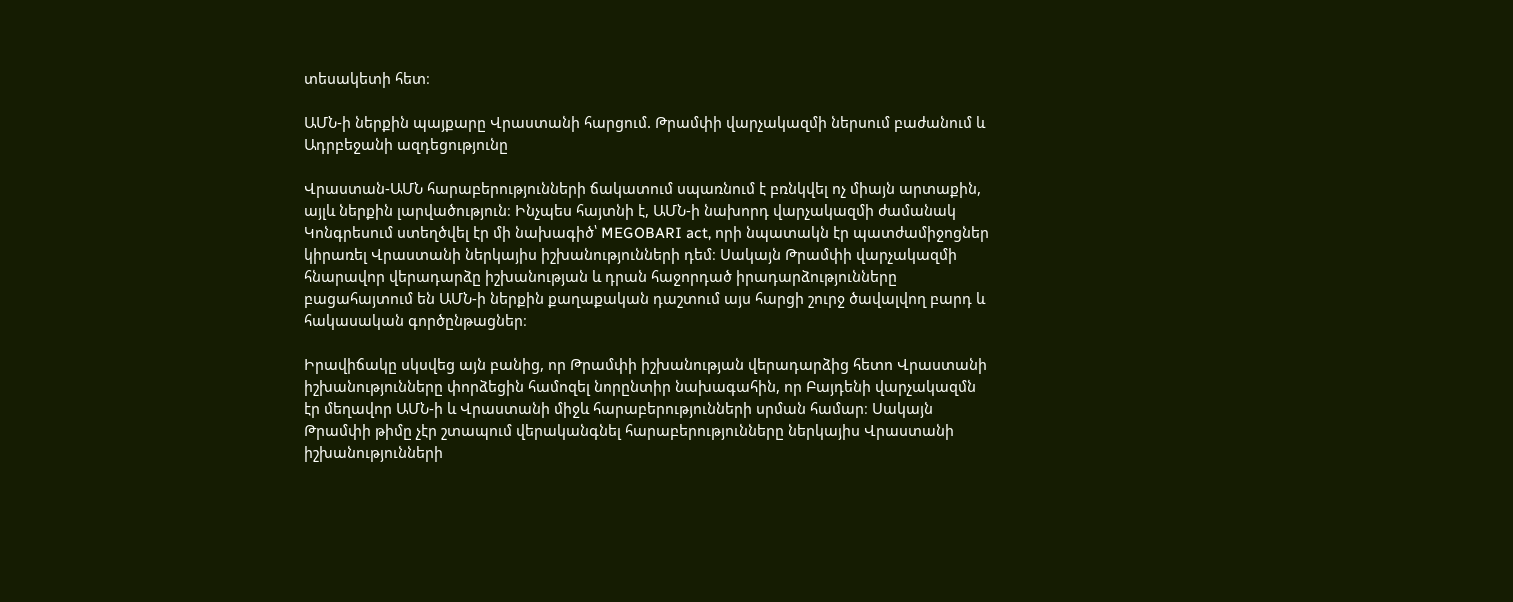տեսակետի հետ։

ԱՄՆ-ի ներքին պայքարը Վրաստանի հարցում. Թրամփի վարչակազմի ներսում բաժանում և Ադրբեջանի ազդեցությունը

Վրաստան-ԱՄՆ հարաբերությունների ճակատում սպառնում է բռնկվել ոչ միայն արտաքին, այլև ներքին լարվածություն։ Ինչպես հայտնի է, ԱՄՆ-ի նախորդ վարչակազմի ժամանակ Կոնգրեսում ստեղծվել էր մի նախագիծ՝ MEGOBARI act, որի նպատակն էր պատժամիջոցներ կիրառել Վրաստանի ներկայիս իշխանությունների դեմ։ Սակայն Թրամփի վարչակազմի հնարավոր վերադարձը իշխանության և դրան հաջորդած իրադարձությունները բացահայտում են ԱՄՆ-ի ներքին քաղաքական դաշտում այս հարցի շուրջ ծավալվող բարդ և հակասական գործընթացներ։

Իրավիճակը սկսվեց այն բանից, որ Թրամփի իշխանության վերադարձից հետո Վրաստանի իշխանությունները փորձեցին համոզել նորընտիր նախագահին, որ Բայդենի վարչակազմն էր մեղավոր ԱՄՆ-ի և Վրաստանի միջև հարաբերությունների սրման համար։ Սակայն Թրամփի թիմը չէր շտապում վերականգնել հարաբերությունները ներկայիս Վրաստանի իշխանությունների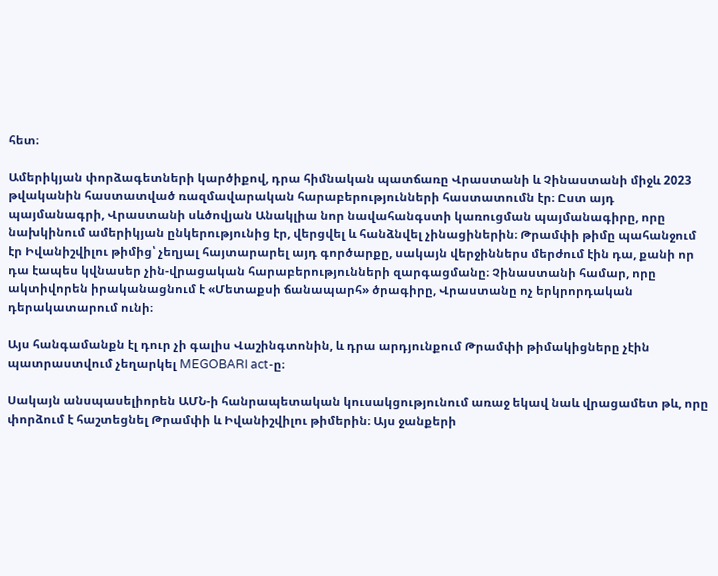հետ։

Ամերիկյան փորձագետների կարծիքով, դրա հիմնական պատճառը Վրաստանի և Չինաստանի միջև 2023 թվականին հաստատված ռազմավարական հարաբերությունների հաստատումն էր։ Ըստ այդ պայմանագրի, Վրաստանի սևծովյան Անակլիա նոր նավահանգստի կառուցման պայմանագիրը, որը նախկինում ամերիկյան ընկերությունից էր, վերցվել և հանձնվել չինացիներին։ Թրամփի թիմը պահանջում էր Իվանիշվիլու թիմից՝ չեղյալ հայտարարել այդ գործարքը, սակայն վերջիններս մերժում էին դա, քանի որ դա էապես կվնասեր չին-վրացական հարաբերությունների զարգացմանը։ Չինաստանի համար, որը ակտիվորեն իրականացնում է «Մետաքսի ճանապարհ» ծրագիրը, Վրաստանը ոչ երկրորդական դերակատարում ունի։

Այս հանգամանքն էլ դուր չի գալիս Վաշինգտոնին, և դրա արդյունքում Թրամփի թիմակիցները չէին պատրաստվում չեղարկել MEGOBARI act-ը։

Սակայն անսպասելիորեն ԱՄՆ-ի հանրապետական կուսակցությունում առաջ եկավ նաև վրացամետ թև, որը փորձում է հաշտեցնել Թրամփի և Իվանիշվիլու թիմերին։ Այս ջանքերի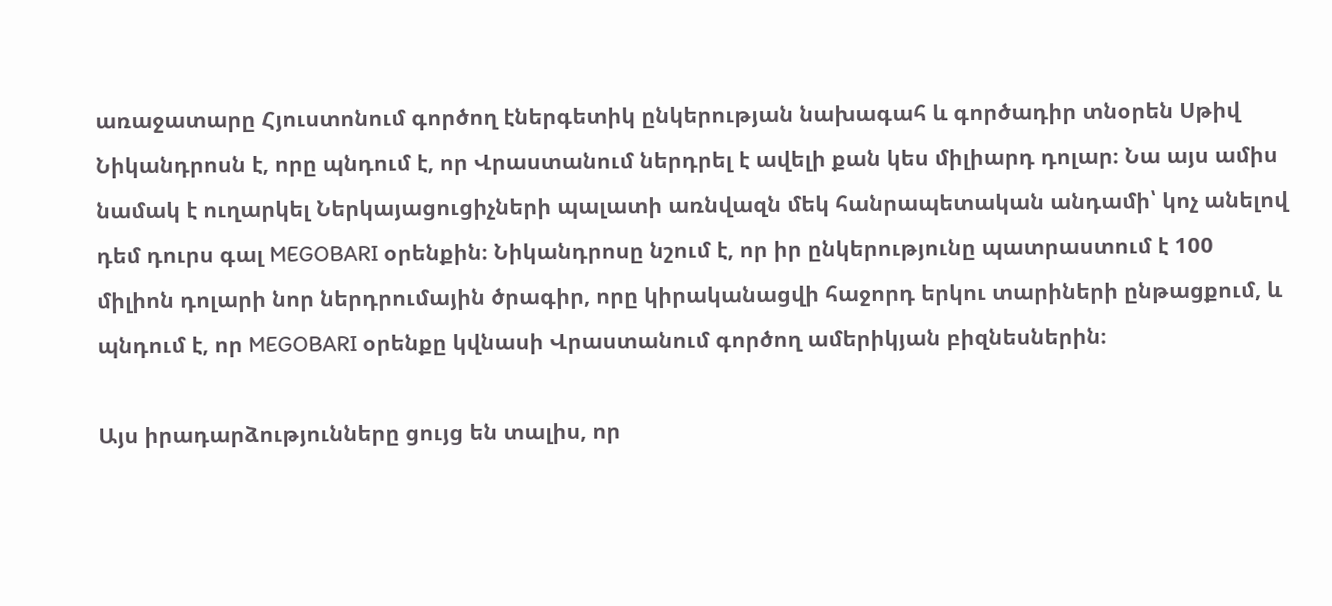առաջատարը Հյուստոնում գործող էներգետիկ ընկերության նախագահ և գործադիր տնօրեն Սթիվ Նիկանդրոսն է, որը պնդում է, որ Վրաստանում ներդրել է ավելի քան կես միլիարդ դոլար։ Նա այս ամիս նամակ է ուղարկել Ներկայացուցիչների պալատի առնվազն մեկ հանրապետական անդամի՝ կոչ անելով դեմ դուրս գալ MEGOBARI օրենքին։ Նիկանդրոսը նշում է, որ իր ընկերությունը պատրաստում է 100 միլիոն դոլարի նոր ներդրումային ծրագիր, որը կիրականացվի հաջորդ երկու տարիների ընթացքում, և պնդում է, որ MEGOBARI օրենքը կվնասի Վրաստանում գործող ամերիկյան բիզնեսներին։

Այս իրադարձությունները ցույց են տալիս, որ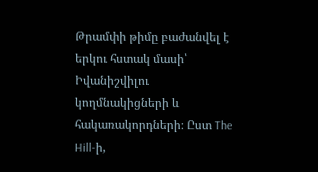Թրամփի թիմը բաժանվել է երկու հստակ մասի՝ Իվանիշվիլու կողմնակիցների և հակառակորդների։ Ըստ The Hill-ի,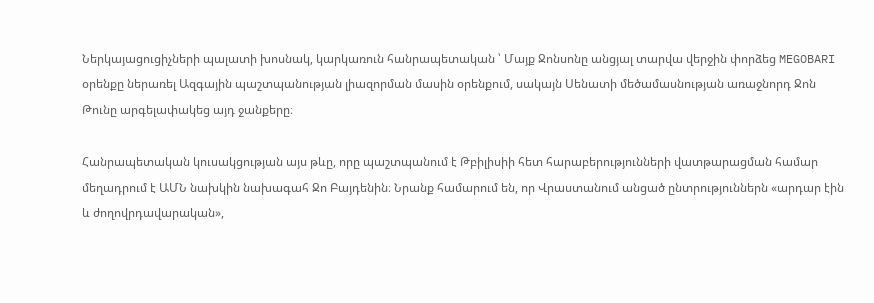Ներկայացուցիչների պալատի խոսնակ, կարկառուն հանրապետական ՝ Մայք Ջոնսոնը անցյալ տարվա վերջին փորձեց MEGOBARI օրենքը ներառել Ազգային պաշտպանության լիազորման մասին օրենքում, սակայն Սենատի մեծամասնության առաջնորդ Ջոն Թունը արգելափակեց այդ ջանքերը։

Հանրապետական կուսակցության այս թևը, որը պաշտպանում է Թբիլիսիի հետ հարաբերությունների վատթարացման համար մեղադրում է ԱՄՆ նախկին նախագահ Ջո Բայդենին։ Նրանք համարում են, որ Վրաստանում անցած ընտրություններն «արդար էին և ժողովրդավարական»,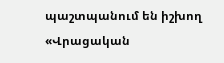պաշտպանում են իշխող «Վրացական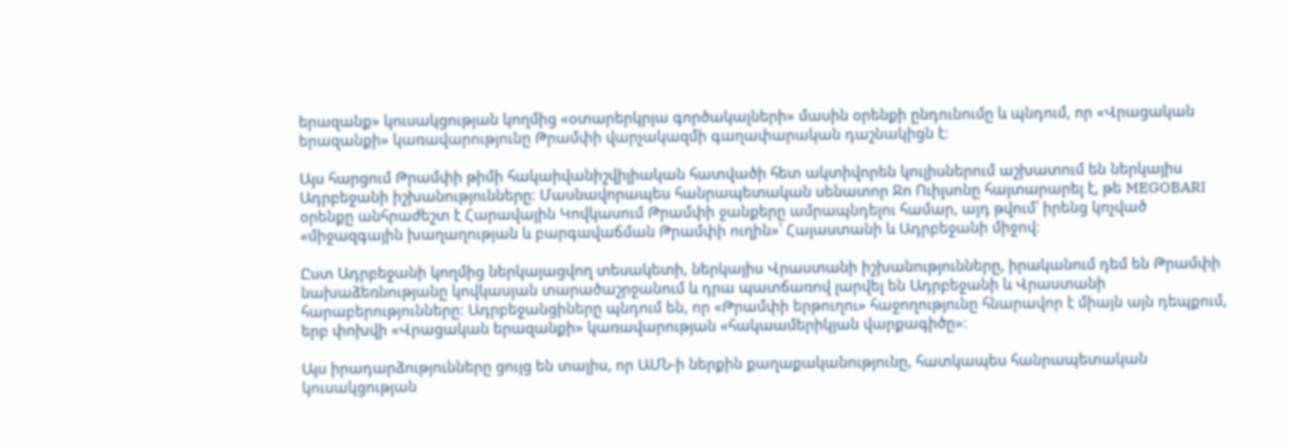երազանք» կուսակցության կողմից «օտարերկրյա գործակալների» մասին օրենքի ընդունումը և պնդում, որ «Վրացական երազանքի» կառավարությունը Թրամփի վարչակազմի գաղափարական դաշնակիցն է։

Այս հարցում Թրամփի թիմի հակաիվանիշվիլիական հատվածի հետ ակտիվորեն կուլիսներում աշխատում են ներկայիս Ադրբեջանի իշխանությունները։ Մասնավորապես հանրապետական սենատոր Ջո Ուիլսոնը հայտարարել է, թե MEGOBARI օրենքը անհրաժեշտ է Հարավային Կովկասում Թրամփի ջանքերը ամրապնդելու համար, այդ թվում՝ իրենց կոչված «միջազգային խաղաղության և բարգավաճման Թրամփի ուղին»՝ Հայաստանի և Ադրբեջանի միջով։

Ըստ Ադրբեջանի կողմից ներկայացվող տեսակետի, ներկայիս Վրաստանի իշխանությունները, իրականում դեմ են Թրամփի նախաձեռնությանը կովկասյան տարածաշրջանում և դրա պատճառով լարվել են Ադրբեջանի և Վրաստանի հարաբերությունները։ Ադրբեջանցիները պնդում են, որ «Թրամփի երթուղու» հաջողությունը հնարավոր է միայն այն դեպքում, երբ փոխվի «Վրացական երազանքի» կառավարության «հակաամերիկյան վարքագիծը»։

Այս իրադարձությունները ցույց են տալիս, որ ԱՄՆ-ի ներքին քաղաքականությունը, հատկապես հանրապետական կուսակցության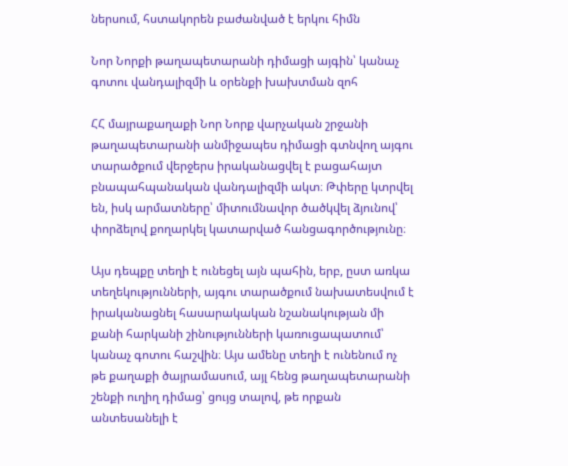ներսում, հստակորեն բաժանված է երկու հիմն

Նոր Նորքի թաղապետարանի դիմացի այգին՝ կանաչ գոտու վանդալիզմի և օրենքի խախտման զոհ

ՀՀ մայրաքաղաքի Նոր Նորք վարչական շրջանի թաղապետարանի անմիջապես դիմացի գտնվող այգու տարածքում վերջերս իրականացվել է բացահայտ բնապահպանական վանդալիզմի ակտ։ Թփերը կտրվել են, իսկ արմատները՝ միտումնավոր ծածկվել ձյունով՝ փորձելով քողարկել կատարված հանցագործությունը։

Այս դեպքը տեղի է ունեցել այն պահին, երբ, ըստ առկա տեղեկությունների, այգու տարածքում նախատեսվում է իրականացնել հասարակական նշանակության մի քանի հարկանի շինությունների կառուցապատում՝ կանաչ գոտու հաշվին։ Այս ամենը տեղի է ունենում ոչ թե քաղաքի ծայրամասում, այլ հենց թաղապետարանի շենքի ուղիղ դիմաց՝ ցույց տալով, թե որքան անտեսանելի է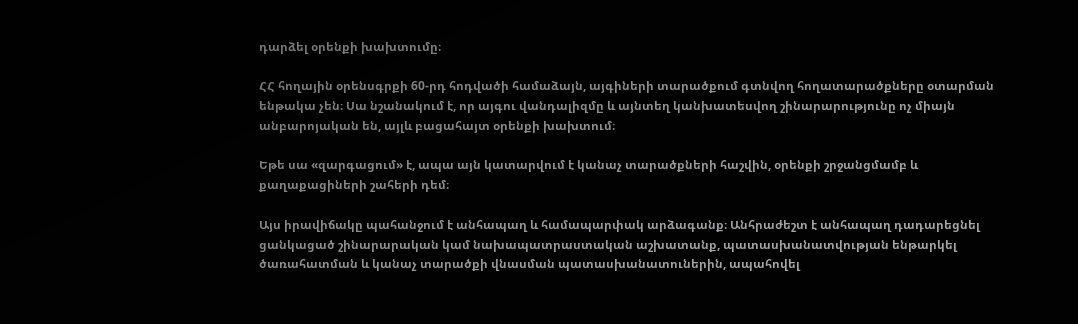դարձել օրենքի խախտումը։

ՀՀ հողային օրենսգրքի 60-րդ հոդվածի համաձայն, այգիների տարածքում գտնվող հողատարածքները օտարման ենթակա չեն։ Սա նշանակում է, որ այգու վանդալիզմը և այնտեղ կանխատեսվող շինարարությունը ոչ միայն անբարոյական են, այլև բացահայտ օրենքի խախտում։

Եթե սա «զարգացում» է, ապա այն կատարվում է կանաչ տարածքների հաշվին, օրենքի շրջանցմամբ և քաղաքացիների շահերի դեմ։

Այս իրավիճակը պահանջում է անհապաղ և համապարփակ արձագանք։ Անհրաժեշտ է անհապաղ դադարեցնել ցանկացած շինարարական կամ նախապատրաստական աշխատանք, պատասխանատվության ենթարկել ծառահատման և կանաչ տարածքի վնասման պատասխանատուներին, ապահովել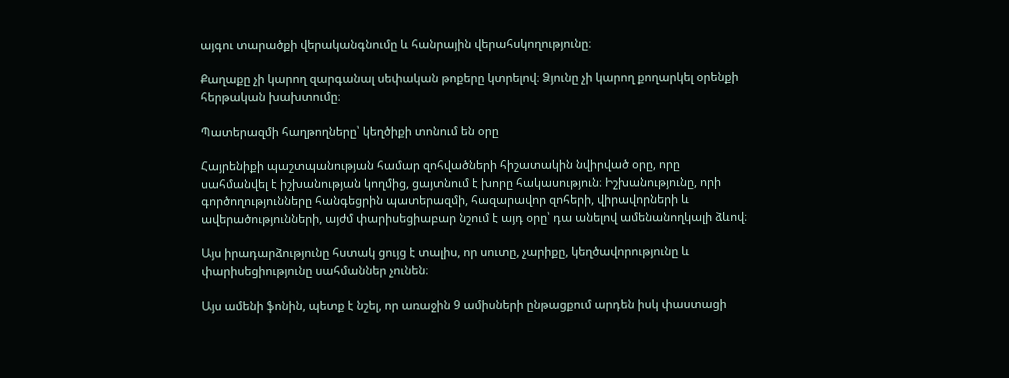այգու տարածքի վերականգնումը և հանրային վերահսկողությունը։

Քաղաքը չի կարող զարգանալ սեփական թոքերը կտրելով։ Ձյունը չի կարող քողարկել օրենքի հերթական խախտումը։

Պատերազմի հաղթողները՝ կեղծիքի տոնում են օրը

Հայրենիքի պաշտպանության համար զոհվածների հիշատակին նվիրված օրը, որը սահմանվել է իշխանության կողմից, ցայտնում է խորը հակասություն։ Իշխանությունը, որի գործողությունները հանգեցրին պատերազմի, հազարավոր զոհերի, վիրավորների և ավերածությունների, այժմ փարիսեցիաբար նշում է այդ օրը՝ դա անելով ամենանողկալի ձևով։

Այս իրադարձությունը հստակ ցույց է տալիս, որ սուտը, չարիքը, կեղծավորությունը և փարիսեցիությունը սահմաններ չունեն։

Այս ամենի ֆոնին, պետք է նշել, որ առաջին 9 ամիսների ընթացքում արդեն իսկ փաստացի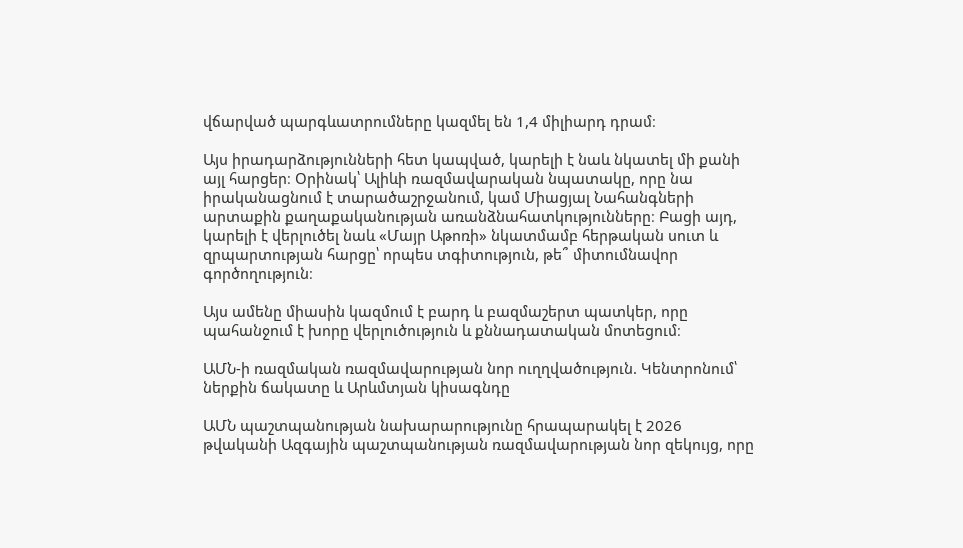վճարված պարգևատրումները կազմել են 1,4 միլիարդ դրամ։

Այս իրադարձությունների հետ կապված, կարելի է նաև նկատել մի քանի այլ հարցեր։ Օրինակ՝ Ալիևի ռազմավարական նպատակը, որը նա իրականացնում է տարածաշրջանում, կամ Միացյալ Նահանգների արտաքին քաղաքականության առանձնահատկությունները։ Բացի այդ, կարելի է վերլուծել նաև «Մայր Աթոռի» նկատմամբ հերթական սուտ և զրպարտության հարցը՝ որպես տգիտություն, թե՞ միտումնավոր գործողություն։

Այս ամենը միասին կազմում է բարդ և բազմաշերտ պատկեր, որը պահանջում է խորը վերլուծություն և քննադատական մոտեցում։

ԱՄՆ-ի ռազմական ռազմավարության նոր ուղղվածություն. Կենտրոնում՝ ներքին ճակատը և Արևմտյան կիսագնդը

ԱՄՆ պաշտպանության նախարարությունը հրապարակել է 2026 թվականի Ազգային պաշտպանության ռազմավարության նոր զեկույց, որը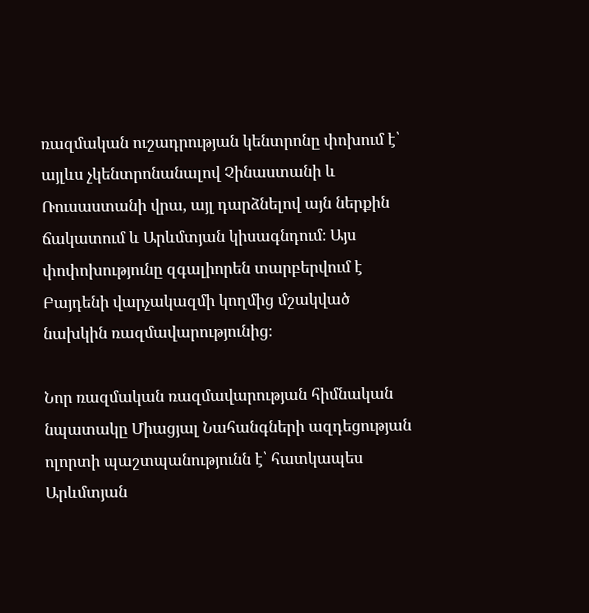ռազմական ուշադրության կենտրոնը փոխում է՝ այլևս չկենտրոնանալով Չինաստանի և Ռուսաստանի վրա, այլ դարձնելով այն ներքին ճակատում և Արևմտյան կիսագնդում։ Այս փոփոխությունը զգալիորեն տարբերվում է Բայդենի վարչակազմի կողմից մշակված նախկին ռազմավարությունից։

Նոր ռազմական ռազմավարության հիմնական նպատակը Միացյալ Նահանգների ազդեցության ոլորտի պաշտպանությունն է՝ հատկապես Արևմտյան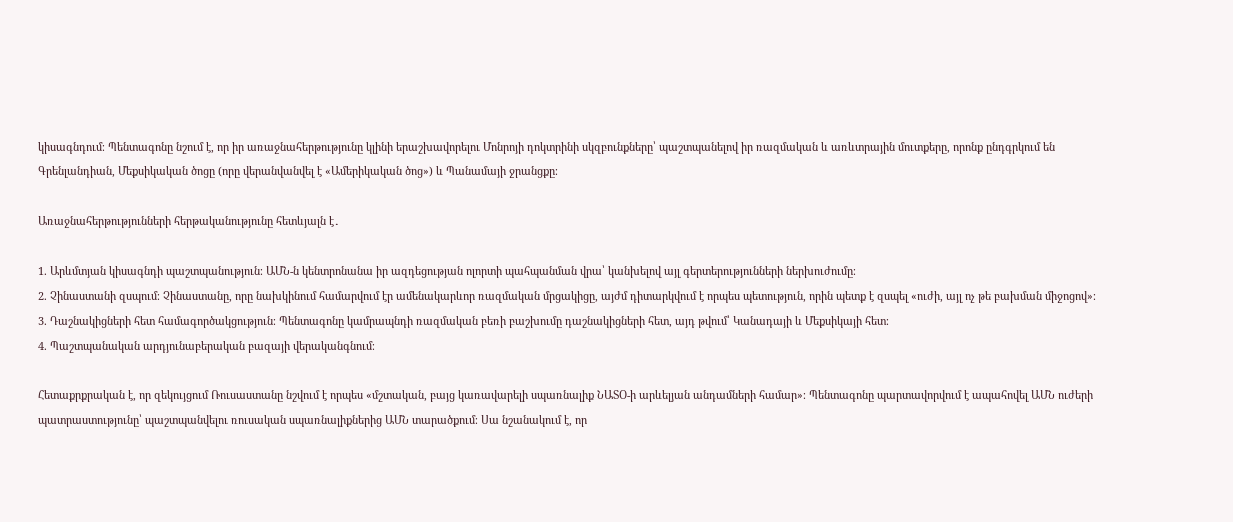կիսագնդում։ Պենտագոնը նշում է, որ իր առաջնահերթությունը կլինի երաշխավորելու Մոնրոյի դոկտրինի սկզբունքները՝ պաշտպանելով իր ռազմական և առևտրային մուտքերը, որոնք ընդգրկում են Գրենլանդիան, Մեքսիկական ծոցը (որը վերանվանվել է «Ամերիկական ծոց») և Պանամայի ջրանցքը։

Առաջնահերթությունների հերթականությունը հետևյալն է․

1. Արևմտյան կիսագնդի պաշտպանություն։ ԱՄՆ-ն կենտրոնանա իր ազդեցության ոլորտի պահպանման վրա՝ կանխելով այլ գերտերությունների ներխուժումը։
2. Չինաստանի զսպում։ Չինաստանը, որը նախկինում համարվում էր ամենակարևոր ռազմական մրցակիցը, այժմ դիտարկվում է որպես պետություն, որին պետք է զսպել «ուժի, այլ ոչ թե բախման միջոցով»։
3. Դաշնակիցների հետ համագործակցություն։ Պենտագոնը կամրապնդի ռազմական բեռի բաշխումը դաշնակիցների հետ, այդ թվում՝ Կանադայի և Մեքսիկայի հետ։
4. Պաշտպանական արդյունաբերական բազայի վերականգնում։

Հետաքրքրական է, որ զեկույցում Ռուսաստանը նշվում է որպես «մշտական, բայց կառավարելի սպառնալիք ՆԱՏՕ-ի արևելյան անդամների համար»։ Պենտագոնը պարտավորվում է ապահովել ԱՄՆ ուժերի պատրաստությունը՝ պաշտպանվելու ռուսական սպառնալիքներից ԱՄՆ տարածքում։ Սա նշանակում է, որ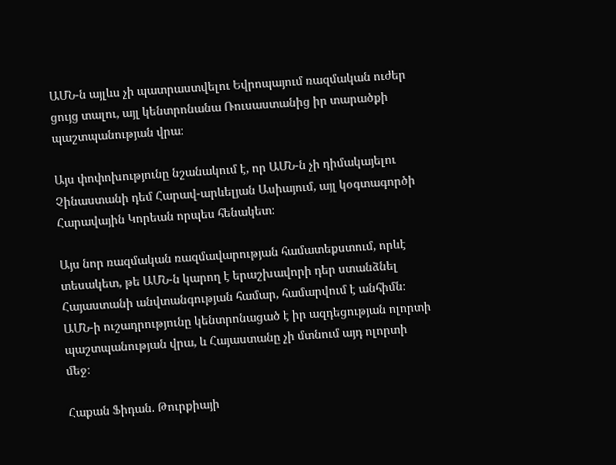ԱՄՆ-ն այլևս չի պատրաստվելու Եվրոպայում ռազմական ուժեր ցույց տալու, այլ կենտրոնանա Ռուսաստանից իր տարածքի պաշտպանության վրա։

Այս փոփոխությունը նշանակում է, որ ԱՄՆ-ն չի դիմակայելու Չինաստանի դեմ Հարավ-արևելյան Ասիայում, այլ կօգտագործի Հարավային Կորեան որպես հենակետ։

Այս նոր ռազմական ռազմավարության համատեքստում, որևէ տեսակետ, թե ԱՄՆ-ն կարող է երաշխավորի դեր ստանձնել Հայաստանի անվտանգության համար, համարվում է անհիմն։ ԱՄՆ-ի ուշադրությունը կենտրոնացած է իր ազդեցության ոլորտի պաշտպանության վրա, և Հայաստանը չի մտնում այդ ոլորտի մեջ։

Հաքան Ֆիդան. Թուրքիայի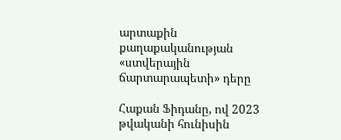արտաքին քաղաքականության «ստվերային ճարտարապետի» դերը

Հաքան Ֆիդանը, ով 2023 թվականի հունիսին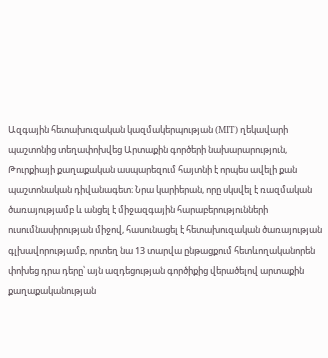Ազգային հետախուզական կազմակերպության (MIT) ղեկավարի պաշտոնից տեղափոխվեց Արտաքին գործերի նախարարություն, Թուրքիայի քաղաքական ասպարեզում հայտնի է որպես ավելի քան պաշտոնական դիվանագետ։ Նրա կարիերան, որը սկսվել է ռազմական ծառայությամբ և անցել է միջազգային հարաբերությունների ուսումնասիրության միջով, հասունացել է հետախուզական ծառայության գլխավորությամբ, որտեղ նա 13 տարվա ընթացքում հետևողականորեն փոխեց դրա դերը՝ այն ազդեցության գործիքից վերածելով արտաքին քաղաքականության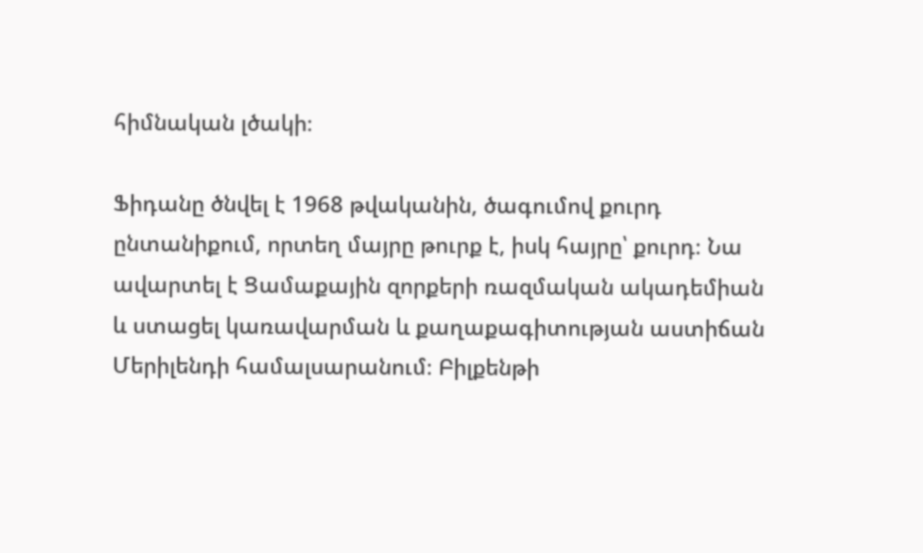հիմնական լծակի։

Ֆիդանը ծնվել է 1968 թվականին, ծագումով քուրդ ընտանիքում, որտեղ մայրը թուրք է, իսկ հայրը՝ քուրդ։ Նա ավարտել է Ցամաքային զորքերի ռազմական ակադեմիան և ստացել կառավարման և քաղաքագիտության աստիճան Մերիլենդի համալսարանում։ Բիլքենթի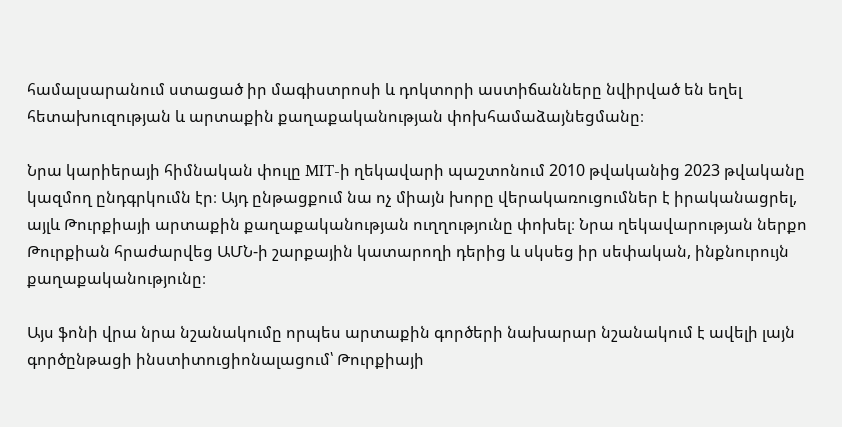համալսարանում ստացած իր մագիստրոսի և դոկտորի աստիճանները նվիրված են եղել հետախուզության և արտաքին քաղաքականության փոխհամաձայնեցմանը։

Նրա կարիերայի հիմնական փուլը MIT-ի ղեկավարի պաշտոնում 2010 թվականից 2023 թվականը կազմող ընդգրկումն էր։ Այդ ընթացքում նա ոչ միայն խորը վերակառուցումներ է իրականացրել, այլև Թուրքիայի արտաքին քաղաքականության ուղղությունը փոխել։ Նրա ղեկավարության ներքո Թուրքիան հրաժարվեց ԱՄՆ-ի շարքային կատարողի դերից և սկսեց իր սեփական, ինքնուրույն քաղաքականությունը։

Այս ֆոնի վրա նրա նշանակումը որպես արտաքին գործերի նախարար նշանակում է ավելի լայն գործընթացի ինստիտուցիոնալացում՝ Թուրքիայի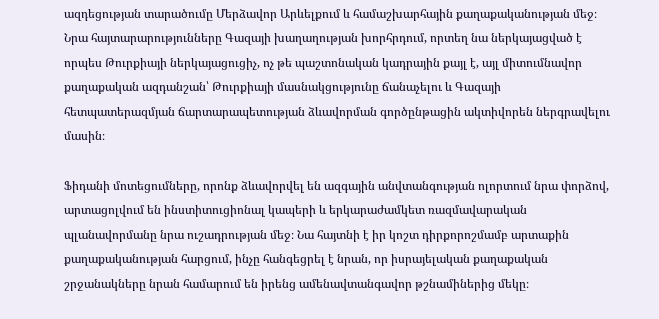ազդեցության տարածումը Մերձավոր Արևելքում և համաշխարհային քաղաքականության մեջ։ Նրա հայտարարությունները Գազայի խաղաղության խորհրդում, որտեղ նա ներկայացված է որպես Թուրքիայի ներկայացուցիչ, ոչ թե պաշտոնական կադրային քայլ է, այլ միտումնավոր քաղաքական ազդանշան՝ Թուրքիայի մասնակցությունը ճանաչելու և Գազայի հետպատերազմյան ճարտարապետության ձևավորման գործընթացին ակտիվորեն ներգրավելու մասին։

Ֆիդանի մոտեցումները, որոնք ձևավորվել են ազգային անվտանգության ոլորտում նրա փորձով, արտացոլվում են ինստիտուցիոնալ կապերի և երկարաժամկետ ռազմավարական պլանավորմանը նրա ուշադրության մեջ։ Նա հայտնի է իր կոշտ դիրքորոշմամբ արտաքին քաղաքականության հարցում, ինչը հանգեցրել է նրան, որ իսրայելական քաղաքական շրջանակները նրան համարում են իրենց ամենավտանգավոր թշնամիներից մեկը։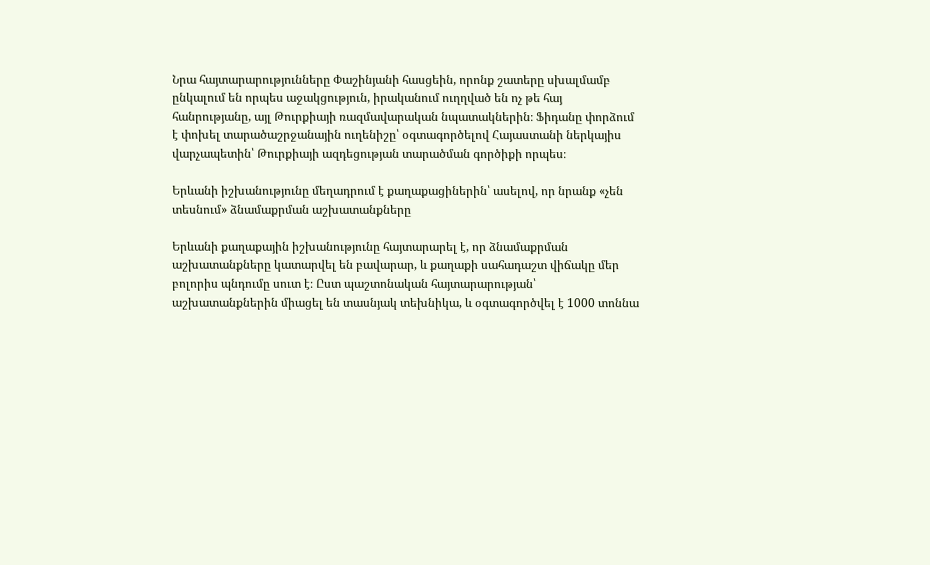Նրա հայտարարությունները Փաշինյանի հասցեին, որոնք շատերը սխալմամբ ընկալում են որպես աջակցություն, իրականում ուղղված են ոչ թե հայ հանրությանը, այլ Թուրքիայի ռազմավարական նպատակներին։ Ֆիդանը փորձում է փոխել տարածաշրջանային ուղենիշը՝ օգտագործելով Հայաստանի ներկայիս վարչապետին՝ Թուրքիայի ազդեցության տարածման գործիքի որպես։

Երևանի իշխանությունը մեղադրում է քաղաքացիներին՝ ասելով, որ նրանք «չեն տեսնում» ձնամաքրման աշխատանքները

Երևանի քաղաքային իշխանությունը հայտարարել է, որ ձնամաքրման աշխատանքները կատարվել են բավարար, և քաղաքի սահադաշտ վիճակը մեր բոլորիս պնդումը սուտ է։ Ըստ պաշտոնական հայտարարության՝ աշխատանքներին միացել են տասնյակ տեխնիկա, և օգտագործվել է 1000 տոննա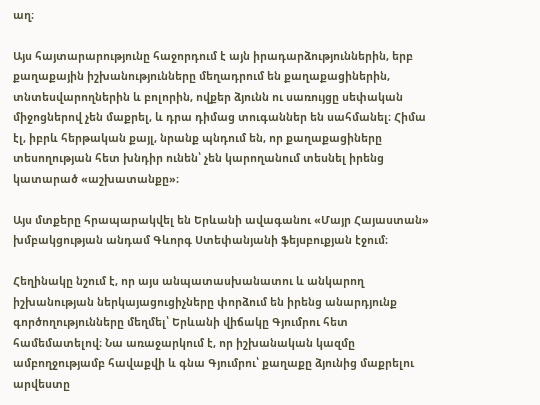աղ։

Այս հայտարարությունը հաջորդում է այն իրադարձություններին, երբ քաղաքային իշխանությունները մեղադրում են քաղաքացիներին, տնտեսվարողներին և բոլորին, ովքեր ձյունն ու սառույցը սեփական միջոցներով չեն մաքրել, և դրա դիմաց տուգաններ են սահմանել։ Հիմա էլ, իբրև հերթական քայլ, նրանք պնդում են, որ քաղաքացիները տեսողության հետ խնդիր ունեն՝ չեն կարողանում տեսնել իրենց կատարած «աշխատանքը»։

Այս մտքերը հրապարակվել են Երևանի ավագանու «Մայր Հայաստան» խմբակցության անդամ Գևորգ Ստեփանյանի ֆեյսբուքյան էջում։

Հեղինակը նշում է, որ այս անպատասխանատու և անկարող իշխանության ներկայացուցիչները փորձում են իրենց անարդյունք գործողությունները մեղմել՝ Երևանի վիճակը Գյումրու հետ համեմատելով։ Նա առաջարկում է, որ իշխանական կազմը ամբողջությամբ հավաքվի և գնա Գյումրու՝ քաղաքը ձյունից մաքրելու արվեստը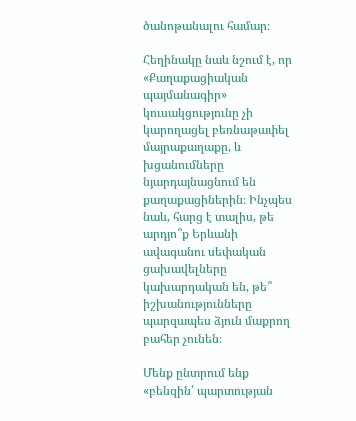ծանոթանալու համար։

Հեղինակը նաև նշում է, որ «Քաղաքացիական պայմանագիր» կուսակցությունը չի կարողացել բեռնաթափել մայրաքաղաքը, և խցանումները նյարդայնացնում են քաղաքացիներին։ Ինչպես նաև, հարց է տալիս, թե արդյո՞ք Երևանի ավագանու սեփական ցախավելները կախարդական են, թե՞ իշխանությունները պարզապես ձյուն մաքրող բահեր չունեն։

Մենք ընտրում ենք «բենզին՝ պարտության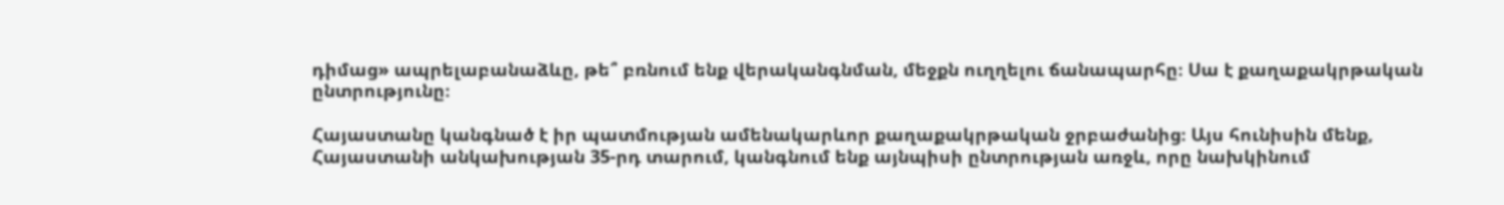դիմաց» ապրելաբանաձևը, թե՞ բռնում ենք վերականգնման, մեջքն ուղղելու ճանապարհը։ Սա է քաղաքակրթական ընտրությունը։

Հայաստանը կանգնած է իր պատմության ամենակարևոր քաղաքակրթական ջրբաժանից։ Այս հունիսին մենք, Հայաստանի անկախության 35-րդ տարում, կանգնում ենք այնպիսի ընտրության առջև, որը նախկինում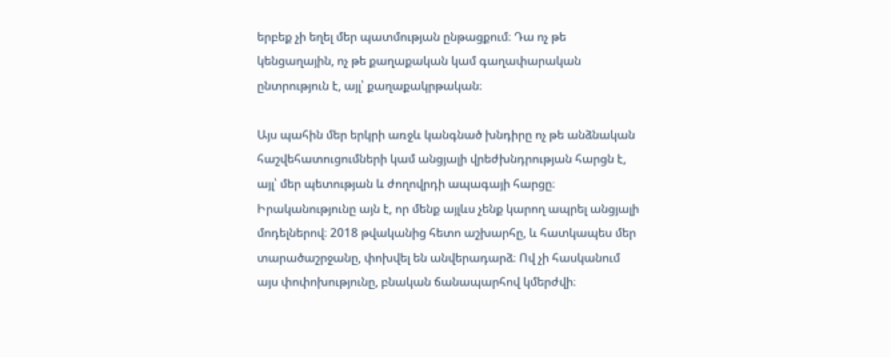երբեք չի եղել մեր պատմության ընթացքում։ Դա ոչ թե կենցաղային, ոչ թե քաղաքական կամ գաղափարական ընտրություն է, այլ՝ քաղաքակրթական։

Այս պահին մեր երկրի առջև կանգնած խնդիրը ոչ թե անձնական հաշվեհատուցումների կամ անցյալի վրեժխնդրության հարցն է, այլ՝ մեր պետության և ժողովրդի ապագայի հարցը։ Իրականությունը այն է, որ մենք այլևս չենք կարող ապրել անցյալի մոդելներով։ 2018 թվականից հետո աշխարհը, և հատկապես մեր տարածաշրջանը, փոխվել են անվերադարձ։ Ով չի հասկանում այս փոփոխությունը, բնական ճանապարհով կմերժվի։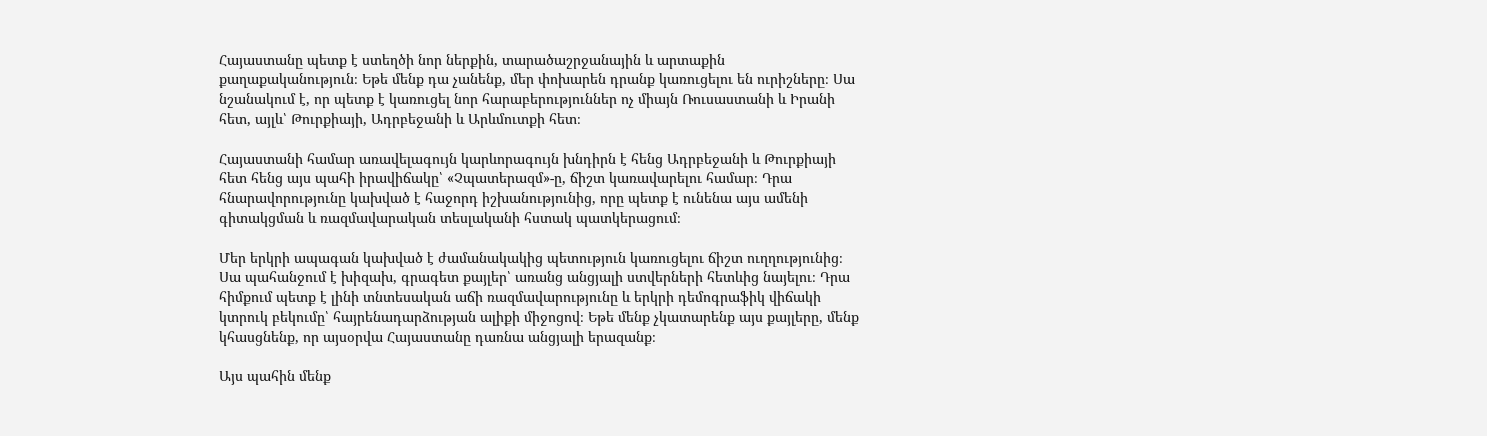Հայաստանը պետք է ստեղծի նոր ներքին, տարածաշրջանային և արտաքին քաղաքականություն։ Եթե մենք դա չանենք, մեր փոխարեն դրանք կառուցելու են ուրիշները։ Սա նշանակում է, որ պետք է կառուցել նոր հարաբերություններ ոչ միայն Ռուսաստանի և Իրանի հետ, այլև՝ Թուրքիայի, Ադրբեջանի և Արևմուտքի հետ։

Հայաստանի համար առավելագույն կարևորագույն խնդիրն է հենց Ադրբեջանի և Թուրքիայի հետ հենց այս պահի իրավիճակը՝ «Չպատերազմ»-ը, ճիշտ կառավարելու համար։ Դրա հնարավորությունը կախված է հաջորդ իշխանությունից, որը պետք է ունենա այս ամենի գիտակցման և ռազմավարական տեսլականի հստակ պատկերացում։

Մեր երկրի ապագան կախված է ժամանակակից պետություն կառուցելու ճիշտ ուղղությունից։ Սա պահանջում է խիզախ, գրագետ քայլեր՝ առանց անցյալի ստվերների հետևից նայելու։ Դրա հիմքում պետք է լինի տնտեսական աճի ռազմավարությունը և երկրի դեմոգրաֆիկ վիճակի կտրուկ բեկումը՝ հայրենադարձության ալիքի միջոցով։ Եթե մենք չկատարենք այս քայլերը, մենք կհասցնենք, որ այսօրվա Հայաստանը դառնա անցյալի երազանք։

Այս պահին մենք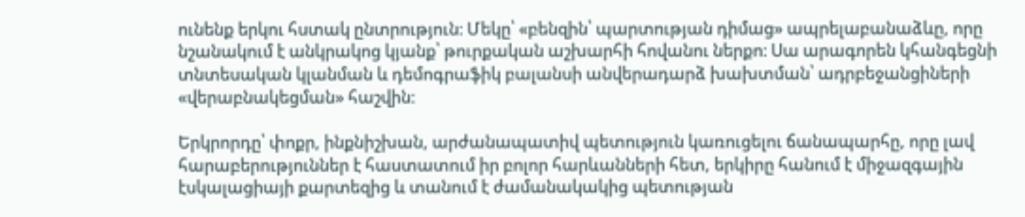ունենք երկու հստակ ընտրություն։ Մեկը՝ «բենզին՝ պարտության դիմաց» ապրելաբանաձևը, որը նշանակում է անկրակոց կյանք՝ թուրքական աշխարհի հովանու ներքո։ Սա արագորեն կհանգեցնի տնտեսական կլանման և դեմոգրաֆիկ բալանսի անվերադարձ խախտման՝ ադրբեջանցիների «վերաբնակեցման» հաշվին։

Երկրորդը՝ փոքր, ինքնիշխան, արժանապատիվ պետություն կառուցելու ճանապարհը, որը լավ հարաբերություններ է հաստատում իր բոլոր հարևանների հետ, երկիրը հանում է միջազգային էսկալացիայի քարտեզից և տանում է ժամանակակից պետության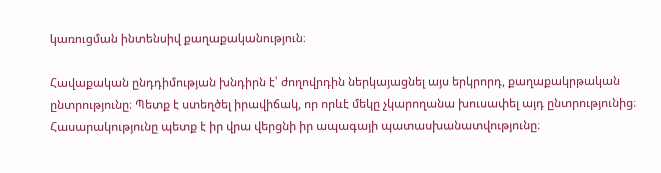կառուցման ինտենսիվ քաղաքականություն։

Հավաքական ընդդիմության խնդիրն է՝ ժողովրդին ներկայացնել այս երկրորդ, քաղաքակրթական ընտրությունը։ Պետք է ստեղծել իրավիճակ, որ որևէ մեկը չկարողանա խուսափել այդ ընտրությունից։ Հասարակությունը պետք է իր վրա վերցնի իր ապագայի պատասխանատվությունը։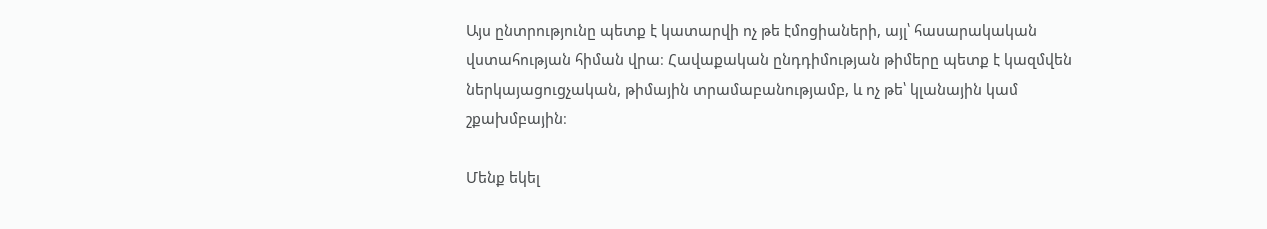Այս ընտրությունը պետք է կատարվի ոչ թե էմոցիաների, այլ՝ հասարակական վստահության հիման վրա։ Հավաքական ընդդիմության թիմերը պետք է կազմվեն ներկայացուցչական, թիմային տրամաբանությամբ, և ոչ թե՝ կլանային կամ շքախմբային։

Մենք եկել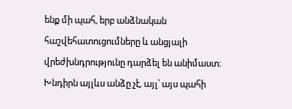ենք մի պահ, երբ անձնական հաշվեհատուցումները և անցյալի վրեժխնդրությունը դարձել են անիմաստ։ Խնդիրն այլևս անձը չէ, այլ՝ այս պահի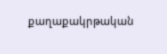քաղաքակրթական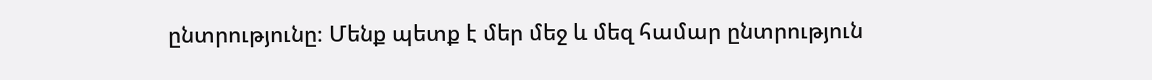ընտրությունը։ Մենք պետք է մեր մեջ և մեզ համար ընտրություն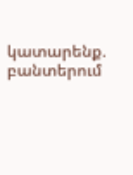կատարենք. բանտերում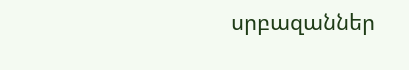սրբազաններ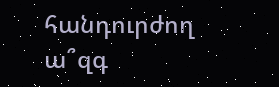հանդուրժող ա՞զգ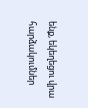ենք, եկեղեցու վրա հարձակումներ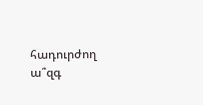հադուրժող ա՞զգ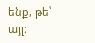ենք, թե՝ այլ։